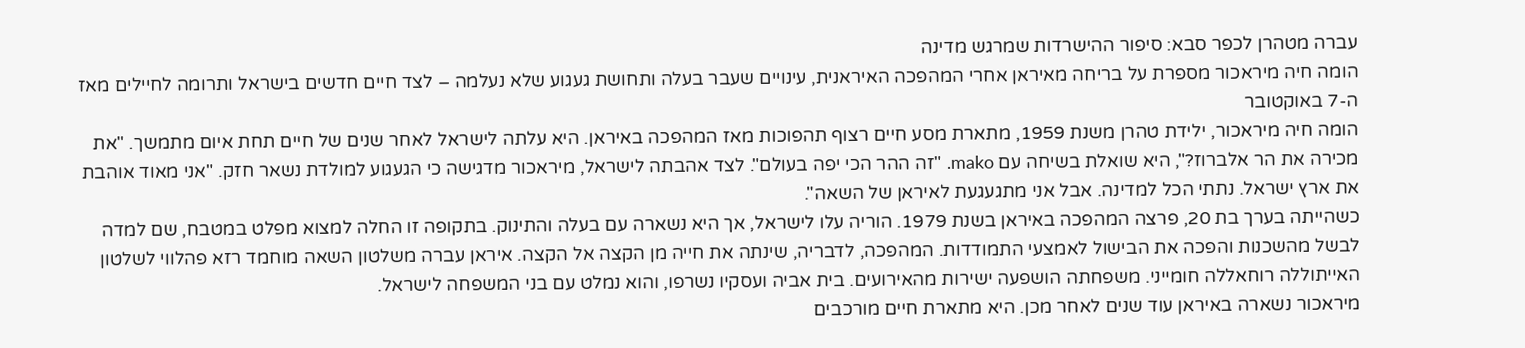עברה מטהרן לכפר סבא: סיפור ההישרדות שמרגש מדינה
הומה חיה מיראכור מספרת על בריחה מאיראן אחרי המהפכה האיראנית, עינויים שעבר בעלה ותחושת געגוע שלא נעלמה – לצד חיים חדשים בישראל ותרומה לחיילים מאז ה-7 באוקטובר
הומה חיה מיראכור, ילידת טהרן משנת 1959, מתארת מסע חיים רצוף תהפוכות מאז המהפכה באיראן. היא עלתה לישראל לאחר שנים של חיים תחת איום מתמשך. "את מכירה את הר אלברוז?", היא שואלת בשיחה עם mako. "זה ההר הכי יפה בעולם". לצד אהבתה לישראל, מיראכור מדגישה כי הגעגוע למולדת נשאר חזק. "אני מאוד אוהבת את ארץ ישראל. נתתי הכל למדינה. אבל אני מתגעגעת לאיראן של השאה".
כשהייתה בערך בת 20, פרצה המהפכה באיראן בשנת 1979. הוריה עלו לישראל, אך היא נשארה עם בעלה והתינוק. בתקופה זו החלה למצוא מפלט במטבח, שם למדה לבשל מהשכנות והפכה את הבישול לאמצעי התמודדות. המהפכה, לדבריה, שינתה את חייה מן הקצה אל הקצה. איראן עברה משלטון השאה מוחמד רזא פהלווי לשלטון האייתוללה רוחאללה חומייני. משפחתה הושפעה ישירות מהאירועים. בית אביה ועסקיו נשרפו, והוא נמלט עם בני המשפחה לישראל.
מיראכור נשארה באיראן עוד שנים לאחר מכן. היא מתארת חיים מורכבים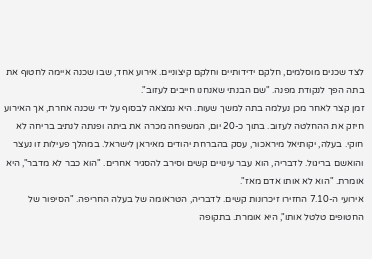לצד שכנים מוסלמים, חלקם ידידותיים וחלקם קיצוניים. אירוע אחד, שבו שכנה איימה לחטוף את בתה הפך לנקודת מפנה. "שם הבנתי שאנחנו חייבים לעזוב".
זמן קצר לאחר מכן נעלמה בתה למשך שעות. היא נמצאה לבסוף על ידי שכנה אחרת, אך האירוע חיזק את ההחלטה לעזוב. בתוך כ-20 יום, המשפחה מכרה את ביתה ופנתה לנתיב בריחה לא חוקי. בעלה, יקותיאל מיראכור, עסק בהברחת יהודים מאיראן לישראל. במהלך פעילות זו נעצר והואשם בריגול. לדבריה, הוא עבר עינויים קשים וסירב להסגיר אחרים. "הוא כבר לא מדבר", היא אומרת. "הוא לא אותו אדם מאז".
אירועי ה-7.10 החזירו זיכרונות קשים. לדבריה, הטראומה של בעלה החריפה. "הסיפור של החטופים טלטל אותו", היא אומרת. בתקופה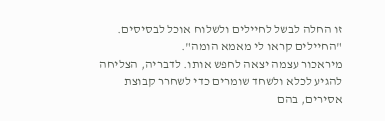זו החלה לבשל לחיילים ולשלוח אוכל לבסיסים. "החיילים קראו לי מאמא הומה".
מיראכור עצמה יצאה לחפש אותו. לדבריה, הצליחה להגיע לכלא ולשחד שומרים כדי לשחרר קבוצת אסירים, בהם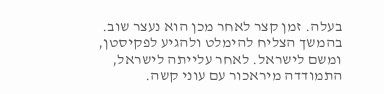בעלה. זמן קצר לאחר מכן הוא נעצר שוב. בהמשך הצליח להימלט ולהגיע לפקיסטן, ומשם לישראל. לאחר עלייתה לישראל, התמודדה מיראכור עם עוני קשה.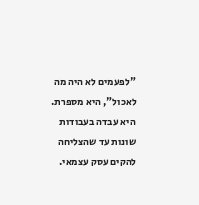"לפעמים לא היה מה לאכול", היא מספרת. היא עבדה בעבודות שונות עד שהצליחה להקים עסק עצמאי.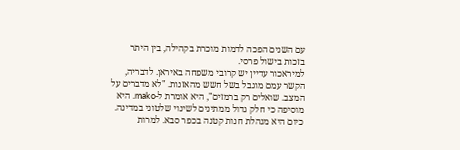עם השנים הפכה לדמות מוכרת בקהילה, בין היתר בזכות בישול פרסי.
למיראכור עדיין יש קרובי משפחה באיראן. לדבריה, הקשר עמם מוגבל בשל חשש מהאזנות. "לא מדברים על המצב. שואלים רק ברמזים", היא אומרת ל-mako. היא מוסיפה כי חלק גדול ממתינים לשינוי שלטוני במדינה. כיום היא מנהלת חנות קטנה בכפר סבא. למרות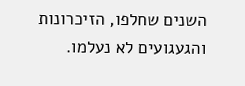השנים שחלפו, הזיכרונות והגעגועים לא נעלמו.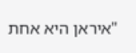"איראן היא אחת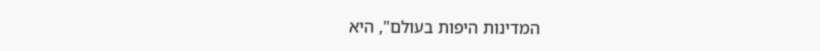המדינות היפות בעולם", היא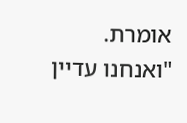אומרת. "ואנחנו עדיין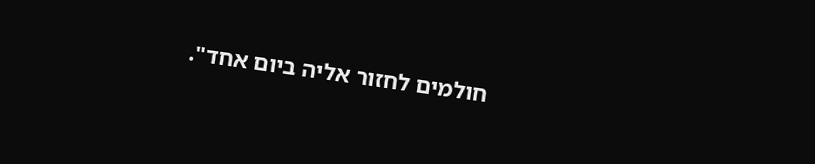חולמים לחזור אליה ביום אחד".